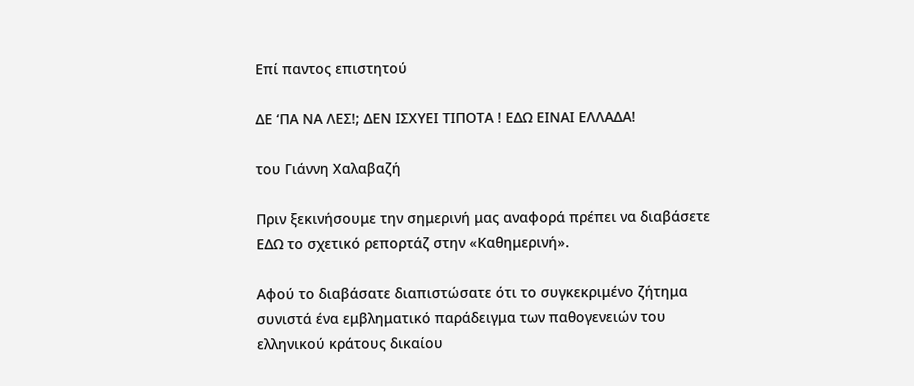Επί παντος επιστητού

ΔΕ ‘ΠΑ ΝΑ ΛΕΣ!; ΔΕΝ ΙΣΧΥΕΙ ΤΙΠΟΤΑ ! ΕΔΩ ΕΙΝΑΙ ΕΛΛΑΔΑ!

του Γιάννη Χαλαβαζή

Πριν ξεκινήσουμε την σημερινή μας αναφορά πρέπει να διαβάσετε ΕΔΩ το σχετικό ρεπορτάζ στην «Καθημερινή».

Αφού το διαβάσατε διαπιστώσατε ότι το συγκεκριμένο ζήτημα συνιστά ένα εμβληματικό παράδειγμα των παθογενειών του ελληνικού κράτους δικαίου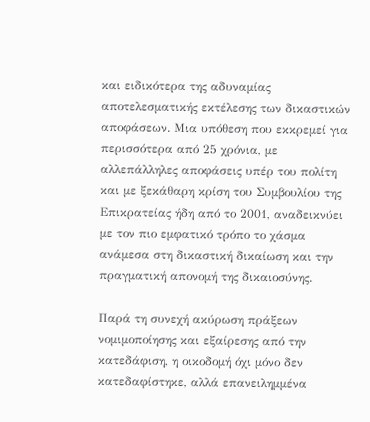και ειδικότερα της αδυναμίας αποτελεσματικής εκτέλεσης των δικαστικών αποφάσεων. Μια υπόθεση που εκκρεμεί για περισσότερα από 25 χρόνια, με αλλεπάλληλες αποφάσεις υπέρ του πολίτη και με ξεκάθαρη κρίση του Συμβουλίου της Επικρατείας ήδη από το 2001, αναδεικνύει με τον πιο εμφατικό τρόπο το χάσμα ανάμεσα στη δικαστική δικαίωση και την πραγματική απονομή της δικαιοσύνης.

Παρά τη συνεχή ακύρωση πράξεων νομιμοποίησης και εξαίρεσης από την κατεδάφιση, η οικοδομή όχι μόνο δεν κατεδαφίστηκε, αλλά επανειλημμένα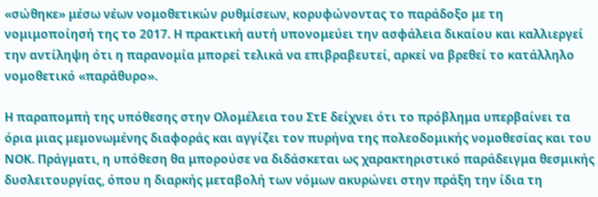«σώθηκε» μέσω νέων νομοθετικών ρυθμίσεων, κορυφώνοντας το παράδοξο με τη νομιμοποίησή της το 2017. Η πρακτική αυτή υπονομεύει την ασφάλεια δικαίου και καλλιεργεί την αντίληψη ότι η παρανομία μπορεί τελικά να επιβραβευτεί, αρκεί να βρεθεί το κατάλληλο νομοθετικό «παράθυρο».

Η παραπομπή της υπόθεσης στην Ολομέλεια του ΣτΕ δείχνει ότι το πρόβλημα υπερβαίνει τα όρια μιας μεμονωμένης διαφοράς και αγγίζει τον πυρήνα της πολεοδομικής νομοθεσίας και του ΝΟΚ. Πράγματι, η υπόθεση θα μπορούσε να διδάσκεται ως χαρακτηριστικό παράδειγμα θεσμικής δυσλειτουργίας, όπου η διαρκής μεταβολή των νόμων ακυρώνει στην πράξη την ίδια τη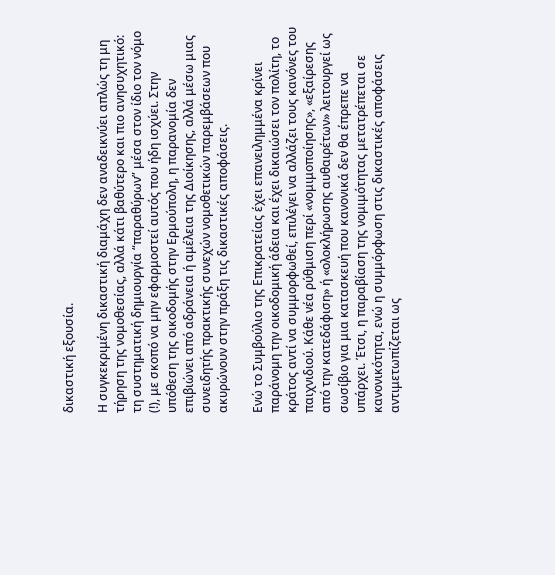δικαστική εξουσία.

Η συγκεκριμένη δικαστική διαμάχη δεν αναδεικνύει απλώς τη μη τήρηση της νομοθεσίας, αλλά κάτι βαθύτερο και πιο ανησυχητικό: τη συστηματική δημιουργία “παραθύρων” μέσα στον ίδιο τον νόμο (!), με σκοπό να μην εφαρμοστεί αυτός που ήδη ισχύει. Στην υπόθεση της οικοδομής στην Ερμούπολη, η παρανομία δεν επιβιώνει από αδράνεια ή αμέλεια της Διοίκησης, αλλά μέσω μιας συνειδητής πρακτικής συνεχών νομοθετικών παρεμβάσεων που ακυρώνουν στην πράξη τις δικαστικές αποφάσεις.

Ενώ το Συμβούλιο της Επικρατείας έχει επανειλημμένα κρίνει παράνομη την οικοδομική άδεια και έχει δικαιώσει τον πολίτη, το κράτος αντί να συμμορφωθεί, επιλέγει να αλλάζει τους κανόνες του παιχνιδιού. Κάθε νέα ρύθμιση περί «νομιμοποίησης», «εξαίρεσης από την κατεδάφιση» ή «ολοκλήρωσης αυθαιρέτων» λειτουργεί ως σωσίβιο για μια κατασκευή που κανονικά δεν θα έπρεπε να υπάρχει. Έτσι, η παραβίαση της νομιμότητας μετατρέπεται σε κανονικότητα, ενώ η συμμόρφωση στις δικαστικές αποφάσεις αντιμετωπίζεται ως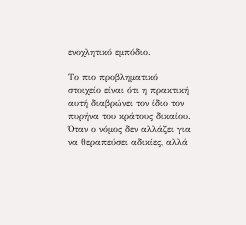ενοχλητικό εμπόδιο.

Το πιο προβληματικό στοιχείο είναι ότι η πρακτική αυτή διαβρώνει τον ίδιο τον πυρήνα του κράτους δικαίου. Όταν ο νόμος δεν αλλάζει για να θεραπεύσει αδικίες, αλλά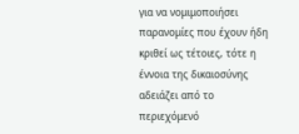για να νομιμοποιήσει παρανομίες που έχουν ήδη κριθεί ως τέτοιες, τότε η έννοια της δικαιοσύνης αδειάζει από το περιεχόμενό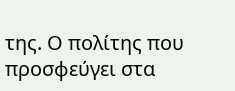της. Ο πολίτης που προσφεύγει στα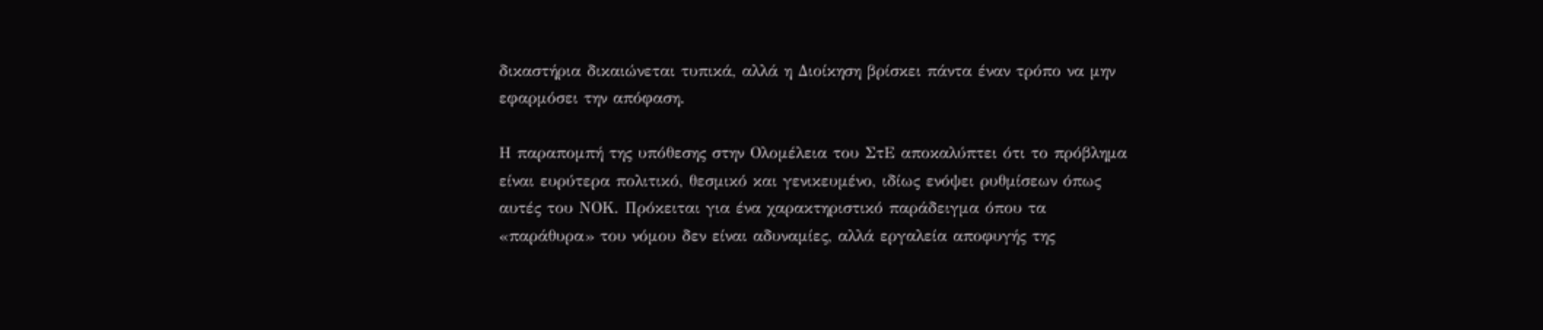δικαστήρια δικαιώνεται τυπικά, αλλά η Διοίκηση βρίσκει πάντα έναν τρόπο να μην εφαρμόσει την απόφαση.

Η παραπομπή της υπόθεσης στην Ολομέλεια του ΣτΕ αποκαλύπτει ότι το πρόβλημα είναι ευρύτερα πολιτικό, θεσμικό και γενικευμένο, ιδίως ενόψει ρυθμίσεων όπως αυτές του ΝΟΚ. Πρόκειται για ένα χαρακτηριστικό παράδειγμα όπου τα «παράθυρα» του νόμου δεν είναι αδυναμίες, αλλά εργαλεία αποφυγής της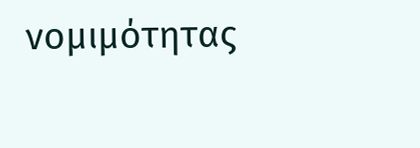νομιμότητας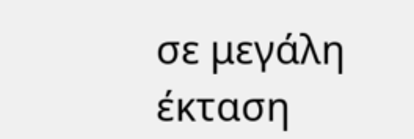σε μεγάλη έκταση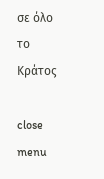σε όλο το Κράτος

close menu